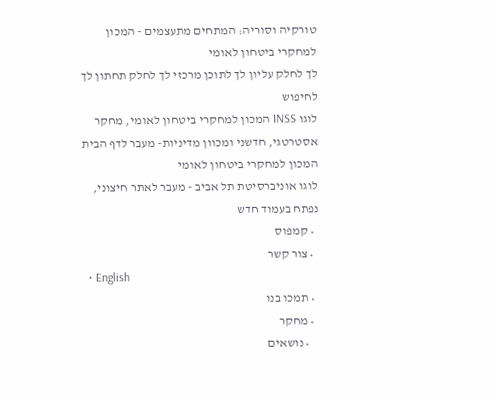טורקיה וסוריה: המתחים מתעצמים - המכון למחקרי ביטחון לאומי
לך לחלק עליון לך לתוכן מרכזי לך לחלק תחתון לך לחיפוש
לוגו INSS המכון למחקרי ביטחון לאומי, מחקר אסטרטגי, חדשני ומכוון מדיניות- מעבר לדף הבית
המכון למחקרי ביטחון לאומי
לוגו אוניברסיטת תל אביב - מעבר לאתר חיצוני, נפתח בעמוד חדש
  • קמפוס
  • צור קשר
  • English
  • תמכו בנו
  • מחקר
    • נושאים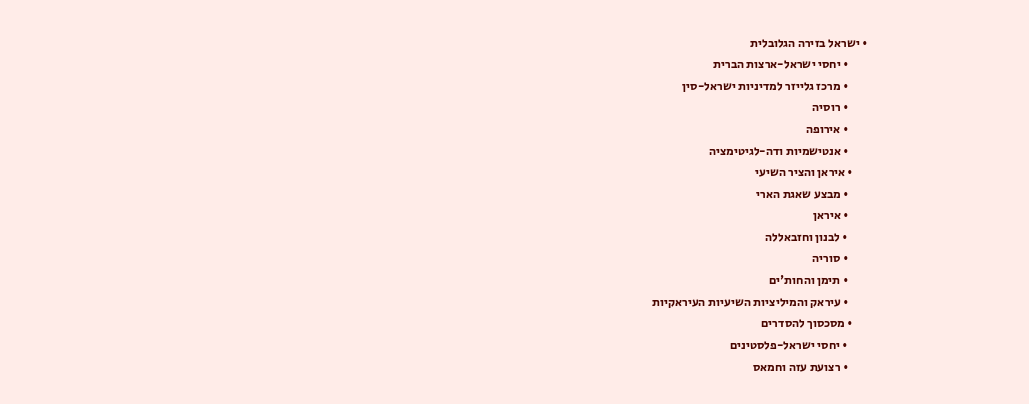• ישראל בזירה הגלובלית
        • יחסי ישראל-ארצות הברית
        • מרכז גלייזר למדיניות ישראל-סין
        • רוסיה
        • אירופה
        • אנטישמיות ודה-לגיטימציה
      • איראן והציר השיעי
        • מבצע שאגת הארי
        • איראן
        • לבנון וחזבאללה
        • סוריה
        • תימן והחות'ים
        • עיראק והמיליציות השיעיות העיראקיות
      • מסכסוך להסדרים
        • יחסי ישראל-פלסטינים
        • רצועת עזה וחמאס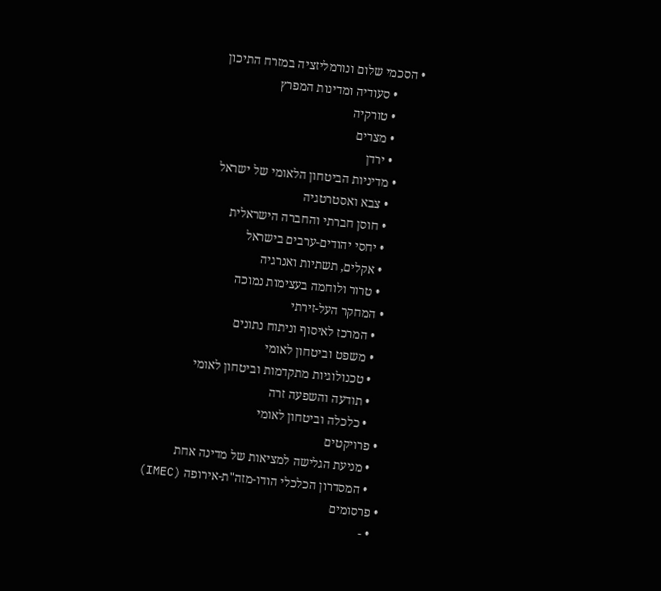• הסכמי שלום ונורמליזציה במזרח התיכון
        • סעודיה ומדינות המפרץ
        • טורקיה
        • מצרים
        • ירדן
      • מדיניות הביטחון הלאומי של ישראל
        • צבא ואסטרטגיה
        • חוסן חברתי והחברה הישראלית
        • יחסי יהודים-ערבים בישראל
        • אקלים, תשתיות ואנרגיה
        • טרור ולוחמה בעצימות נמוכה
      • המחקר העל-זירתי
        • המרכז לאיסוף וניתוח נתונים
        • משפט וביטחון לאומי
        • טכנולוגיות מתקדמות וביטחון לאומי
        • תודעה והשפעה זרה
        • כלכלה וביטחון לאומי
    • פרויקטים
      • מניעת הגלישה למציאות של מדינה אחת
      • המסדרון הכלכלי הודו-מזה"ת-אירופה (IMEC)
  • פרסומים
    • -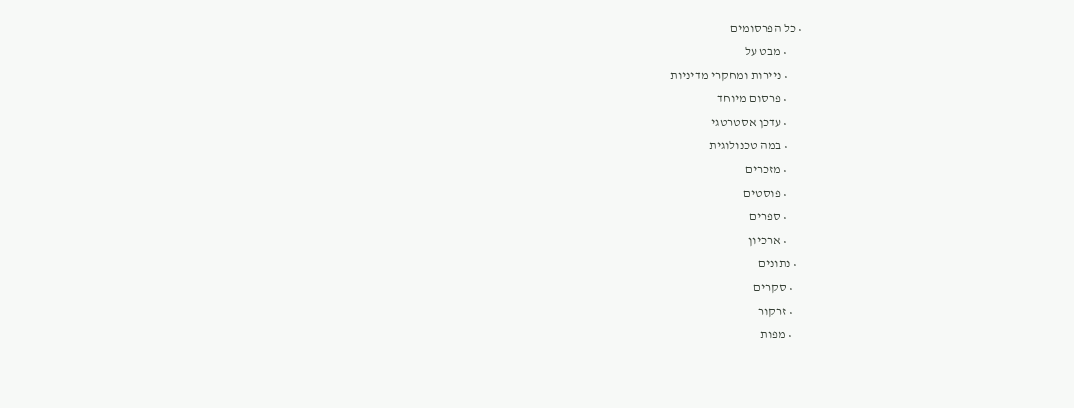• כל הפרסומים
      • מבט על
      • ניירות ומחקרי מדיניות
      • פרסום מיוחד
      • עדכן אסטרטגי
      • במה טכנולוגית
      • מזכרים
      • פוסטים
      • ספרים
      • ארכיון
  • נתונים
    • סקרים
    • זרקור
    • מפות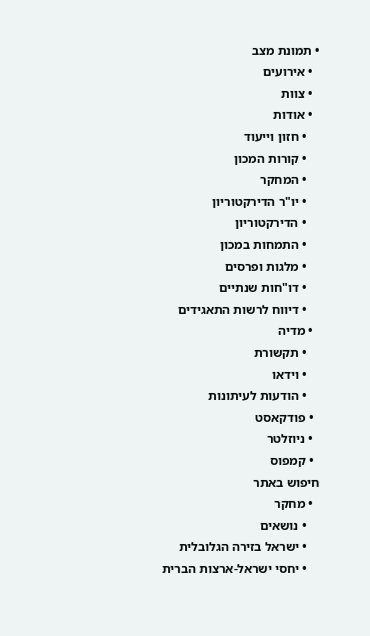• תמונת מצב
  • אירועים
  • צוות
  • אודות
    • חזון וייעוד
    • קורות המכון
    • המחקר
    • יו"ר הדירקטוריון
    • הדירקטוריון
    • התמחות במכון
    • מלגות ופרסים
    • דו"חות שנתיים
    • דיווח לרשות התאגידים
  • מדיה
    • תקשורת
    • וידאו
    • הודעות לעיתונות
  • פודקאסט
  • ניוזלטר
  • קמפוס
חיפוש באתר
  • מחקר
    • נושאים
    • ישראל בזירה הגלובלית
    • יחסי ישראל-ארצות הברית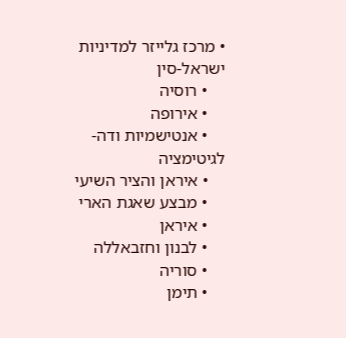• מרכז גלייזר למדיניות ישראל-סין
    • רוסיה
    • אירופה
    • אנטישמיות ודה-לגיטימציה
    • איראן והציר השיעי
    • מבצע שאגת הארי
    • איראן
    • לבנון וחזבאללה
    • סוריה
    • תימן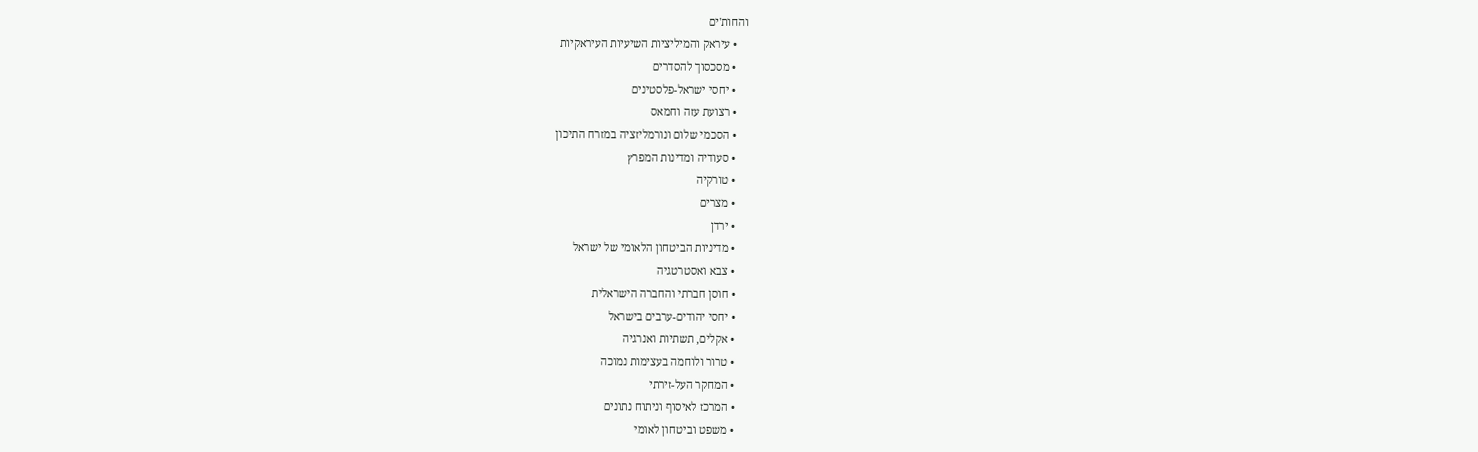והחות'ים
    • עיראק והמיליציות השיעיות העיראקיות
    • מסכסוך להסדרים
    • יחסי ישראל-פלסטינים
    • רצועת עזה וחמאס
    • הסכמי שלום ונורמליזציה במזרח התיכון
    • סעודיה ומדינות המפרץ
    • טורקיה
    • מצרים
    • ירדן
    • מדיניות הביטחון הלאומי של ישראל
    • צבא ואסטרטגיה
    • חוסן חברתי והחברה הישראלית
    • יחסי יהודים-ערבים בישראל
    • אקלים, תשתיות ואנרגיה
    • טרור ולוחמה בעצימות נמוכה
    • המחקר העל-זירתי
    • המרכז לאיסוף וניתוח נתונים
    • משפט וביטחון לאומי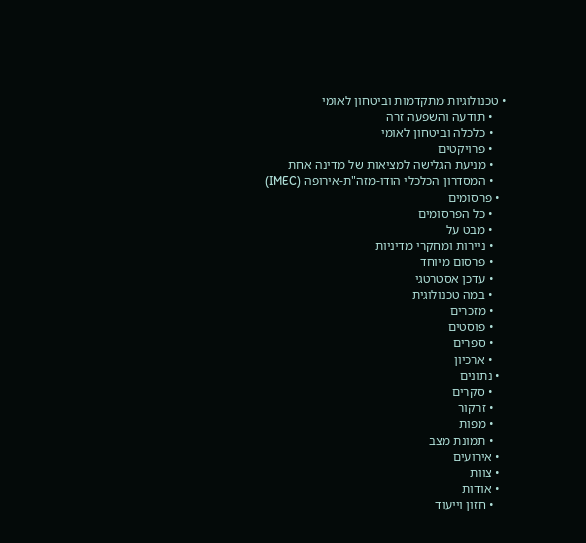• טכנולוגיות מתקדמות וביטחון לאומי
    • תודעה והשפעה זרה
    • כלכלה וביטחון לאומי
    • פרויקטים
    • מניעת הגלישה למציאות של מדינה אחת
    • המסדרון הכלכלי הודו-מזה"ת-אירופה (IMEC)
  • פרסומים
    • כל הפרסומים
    • מבט על
    • ניירות ומחקרי מדיניות
    • פרסום מיוחד
    • עדכן אסטרטגי
    • במה טכנולוגית
    • מזכרים
    • פוסטים
    • ספרים
    • ארכיון
  • נתונים
    • סקרים
    • זרקור
    • מפות
    • תמונת מצב
  • אירועים
  • צוות
  • אודות
    • חזון וייעוד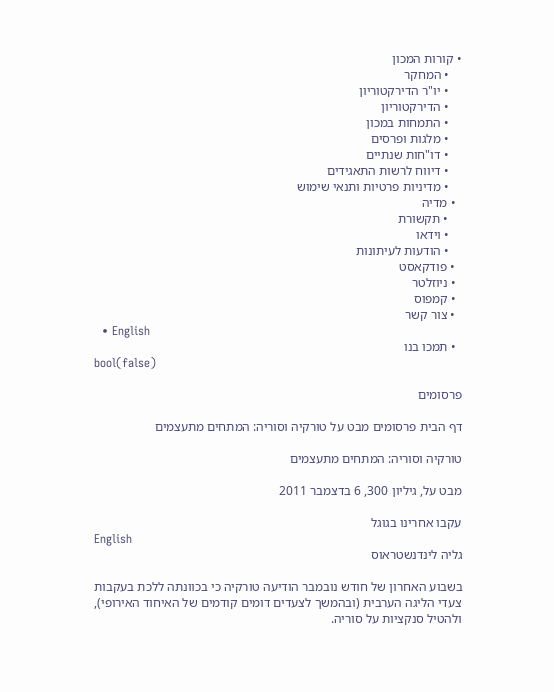• קורות המכון
    • המחקר
    • יו"ר הדירקטוריון
    • הדירקטוריון
    • התמחות במכון
    • מלגות ופרסים
    • דו"חות שנתיים
    • דיווח לרשות התאגידים
    • מדיניות פרטיות ותנאי שימוש
  • מדיה
    • תקשורת
    • וידאו
    • הודעות לעיתונות
  • פודקאסט
  • ניוזלטר
  • קמפוס
  • צור קשר
  • English
  • תמכו בנו
bool(false)

פרסומים

דף הבית פרסומים מבט על טורקיה וסוריה: המתחים מתעצמים

טורקיה וסוריה: המתחים מתעצמים

מבט על, גיליון 300, 6 בדצמבר 2011

עקבו אחרינו בגוגל
English
גליה לינדנשטראוס

בשבוע האחרון של חודש נובמבר הודיעה טורקיה כי בכוונתה ללכת בעקבות צעדי הליגה הערבית (ובהמשך לצעדים דומים קודמים של האיחוד האירופי), ולהטיל סנקציות על סוריה.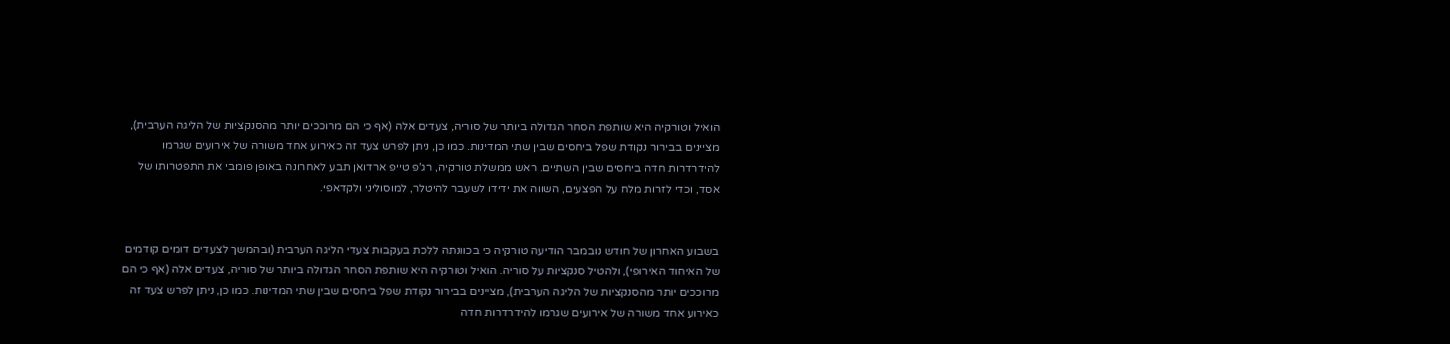הואיל וטורקיה היא שותפת הסחר הגדולה ביותר של סוריה, צעדים אלה (אף כי הם מרוככים יותר מהסנקציות של הליגה הערבית), מציינים בבירור נקודת שפל ביחסים שבין שתי המדינות. כמו כן, ניתן לפרש צעד זה כאירוע אחד משורה של אירועים שגרמו להידרדרות חדה ביחסים שבין השתיים. ראש ממשלת טורקיה, רג'פ טייפ ארדואן תבע לאחרונה באופן פומבי את התפטרותו של אסד, וכדי לזרות מלח על הפצעים, השווה את ידידו לשעבר להיטלר, למוסוליני ולקדאפי.


בשבוע האחרון של חודש נובמבר הודיעה טורקיה כי בכוונתה ללכת בעקבות צעדי הליגה הערבית (ובהמשך לצעדים דומים קודמים של האיחוד האירופי), ולהטיל סנקציות על סוריה. הואיל וטורקיה היא שותפת הסחר הגדולה ביותר של סוריה, צעדים אלה (אף כי הם מרוככים יותר מהסנקציות של הליגה הערבית), מציינים בבירור נקודת שפל ביחסים שבין שתי המדינות. כמו כן, ניתן לפרש צעד זה כאירוע אחד משורה של אירועים שגרמו להידרדרות חדה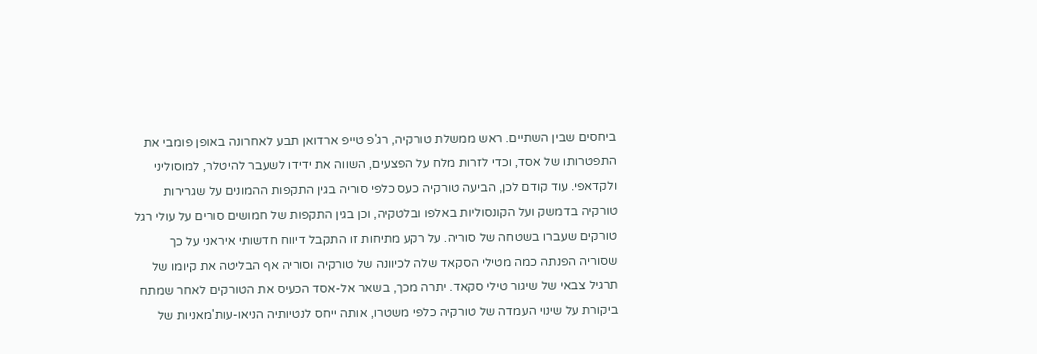ביחסים שבין השתיים. ראש ממשלת טורקיה, רג'פ טייפ ארדואן תבע לאחרונה באופן פומבי את התפטרותו של אסד, וכדי לזרות מלח על הפצעים, השווה את ידידו לשעבר להיטלר, למוסוליני ולקדאפי. עוד קודם לכן, הביעה טורקיה כעס כלפי סוריה בגין התקפות ההמונים על שגרירות טורקיה בדמשק ועל הקונסוליות באלפו ובלטקיה, וכן בגין התקפות של חמושים סורים על עולי רגל טורקים שעברו בשטחה של סוריה. על רקע מתיחות זו התקבל דיווח חדשותי איראני על כך שסוריה הפנתה כמה מטילי הסקאד שלה לכיוונה של טורקיה וסוריה אף הבליטה את קיומו של תרגיל צבאי של שיגור טילי סקאד. יתרה מכך, בשאר אל-אסד הכעיס את הטורקים לאחר שמתח ביקורת על שינוי העמדה של טורקיה כלפי משטרו, אותה ייחס לנטיותיה הניאו-עות'מאניות של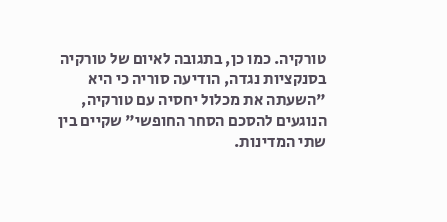טורקיה. כמו כן, בתגובה לאיום של טורקיה בסנקציות נגדה, הודיעה סוריה כי היא "השעתה את מכלול יחסיה עם טורקיה, הנוגעים להסכם הסחר החופשי" שקיים בין שתי המדינות.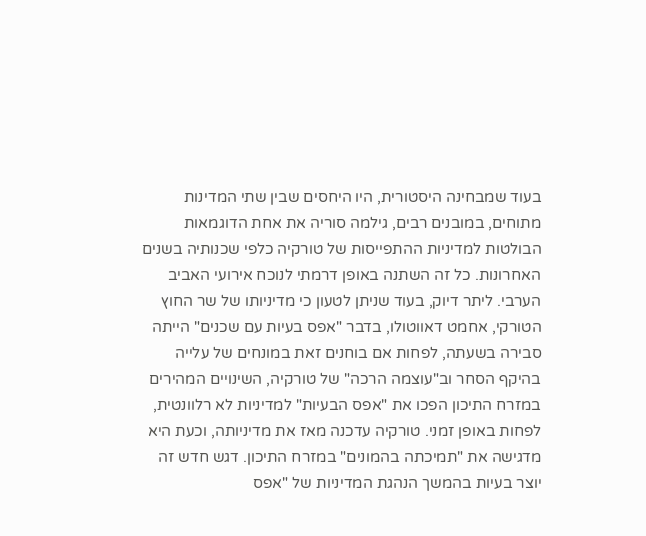בעוד שמבחינה היסטורית, היו היחסים שבין שתי המדינות מתוחים, במובנים רבים, גילמה סוריה את אחת הדוגמאות הבולטות למדיניות ההתפייסות של טורקיה כלפי שכנותיה בשנים האחרונות. כל זה השתנה באופן דרמתי לנוכח אירועי האביב הערבי. ליתר דיוק, בעוד שניתן לטעון כי מדיניותו של שר החוץ הטורקי, אחמט דאווטולו, בדבר "אפס בעיות עם שכנים" הייתה סבירה בשעתה, לפחות אם בוחנים זאת במונחים של עלייה בהיקף הסחר וב"עוצמה הרכה" של טורקיה, השינויים המהירים במזרח התיכון הפכו את "אפס הבעיות" למדיניות לא רלוונטית, לפחות באופן זמני. טורקיה עדכנה מאז את מדיניותה, וכעת היא מדגישה את "תמיכתה בהמונים" במזרח התיכון. דגש חדש זה יוצר בעיות בהמשך הנהגת המדיניות של "אפס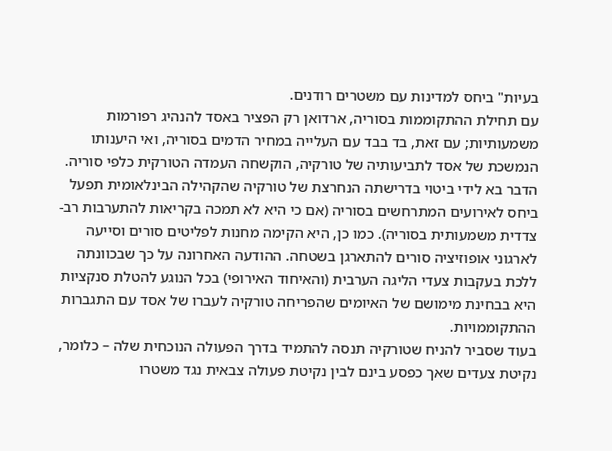בעיות" ביחס למדינות עם משטרים רודנים.
עם תחילת ההתקוממות בסוריה, ארדואן רק הפציר באסד להנהיג רפורמות משמעותיות; עם זאת, בד בבד עם העלייה במחיר הדמים בסוריה, ואי היענותו הנמשכת של אסד לתביעותיה של טורקיה, הוקשחה העמדה הטורקית כלפי סוריה. הדבר בא לידי ביטוי בדרישתה הנחרצת של טורקיה שהקהילה הבינלאומית תפעל ביחס לאירועים המתרחשים בסוריה (אם כי היא לא תמכה בקריאות להתערבות רב-צדדית משמעותית בסוריה). כמו כן, היא הקימה מחנות לפליטים סורים וסייעה לארגוני אופוזיציה סורים להתארגן בשטחה. ההודעה האחרונה על כך שבכוונתה ללכת בעקבות צעדי הליגה הערבית (והאיחוד האירופי) בכל הנוגע להטלת סנקציות היא בבחינת מימושם של האיומים שהפריחה טורקיה לעברו של אסד עם התגברות ההתקוממויות.
בעוד שסביר להניח שטורקיה תנסה להתמיד בדרך הפעולה הנוכחית שלה – כלומר, נקיטת צעדים שאך כפסע בינם לבין נקיטת פעולה צבאית נגד משטרו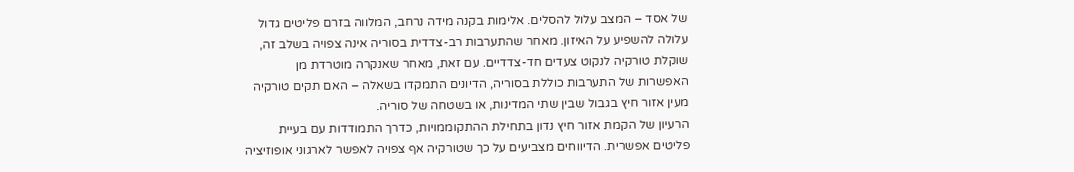של אסד – המצב עלול להסלים. אלימות בקנה מידה נרחב, המלווה בזרם פליטים גדול עלולה להשפיע על האיזון. מאחר שהתערבות רב-צדדית בסוריה אינה צפויה בשלב זה, שוקלת טורקיה לנקוט צעדים חד-צדדיים. עם זאת, מאחר שאנקרה מוטרדת מן האפשרות של התערבות כוללת בסוריה, הדיונים התמקדו בשאלה – האם תקים טורקיה מעין אזור חיץ בגבול שבין שתי המדינות, או בשטחה של סוריה.
הרעיון של הקמת אזור חיץ נדון בתחילת ההתקוממויות, כדרך התמודדות עם בעיית פליטים אפשרית. הדיווחים מצביעים על כך שטורקיה אף צפויה לאפשר לארגוני אופוזיציה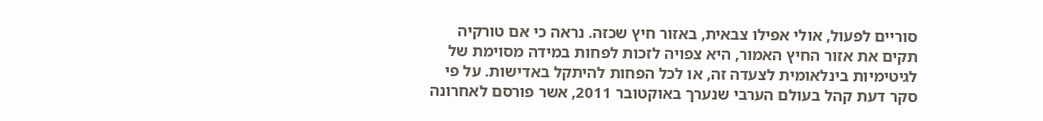סוריים לפעול, אולי אפילו צבאית, באזור חיץ שכזה. נראה כי אם טורקיה תקים את אזור החיץ האמור, היא צפויה לזכות לפחות במידה מסוימת של לגיטימיות בינלאומית לצעדה זה, או לכל הפחות להיתקל באדישות. על פי סקר דעת קהל בעולם הערבי שנערך באוקטובר 2011, אשר פורסם לאחרונה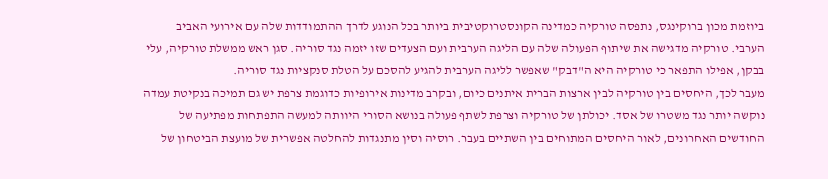ביוזמת מכון ברוקינגס, נתפסה טורקיה כמדינה הקונסטרוקטיבית ביותר בכל הנוגע לדרך ההתמודדות שלה עם אירועי האביב הערבי. טורקיה מדגישה את שיתוף הפעולה שלה עם הליגה הערבית ועם הצעדים שזו יזמה נגד סוריה. סגן ראש ממשלת טורקיה, עלי בבקן, אפילו התפאר כי טורקיה היא ה"דבק" שאפשר לליגה הערבית להגיע להסכם על הטלת סנקציות נגד סוריה.
מעבר לכך, היחסים בין טורקיה לבין ארצות הברית איתנים כיום, ובקרב מדינות אירופיות כדוגמת צרפת יש גם תמיכה בנקיטת עמדה נוקשה יותר נגד משטרו של אסד. יכולתן של טורקיה וצרפת לשתף פעולה בנושא הסורי היוותה למעשה התפתחות מפתיעה של החודשים האחרונים, לאור היחסים המתוחים בין השתיים בעבר. רוסיה וסין מתנגדות להחלטה אפשרית של מועצת הביטחון של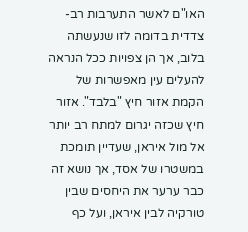האו"ם לאשר התערבות רב-צדדית בדומה לזו שנעשתה בלוב, אך הן צפויות ככל הנראה להעלים עין מאפשרות של הקמת אזור חיץ "בלבד". אזור חיץ שכזה יגרום למתח רב יותר אל מול איראן, שעדיין תומכת במשטרו של אסד, אך נושא זה כבר ערער את היחסים שבין טורקיה לבין איראן, ועל כף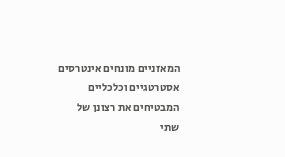המאזניים מונחים אינטרסים אסטרטגיים וכלכליים המבטיחים את רצונן של שתי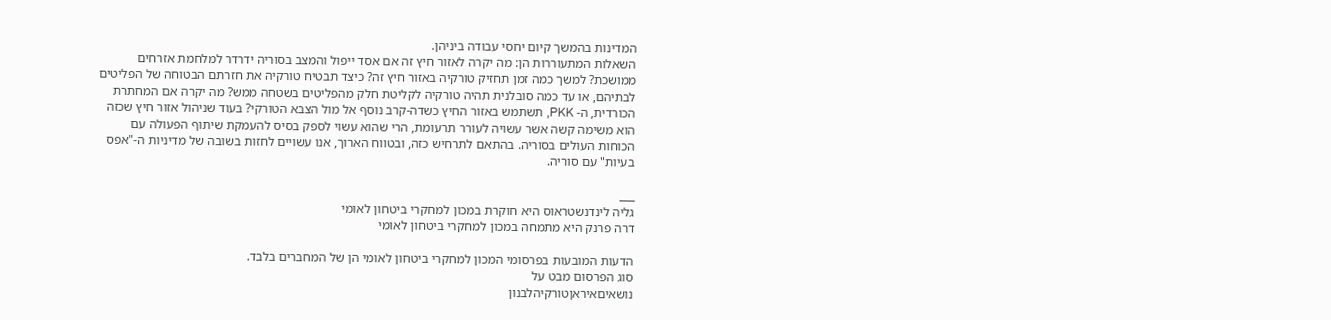המדינות בהמשך קיום יחסי עבודה ביניהן.
השאלות המתעוררות הן: מה יקרה לאזור חיץ זה אם אסד ייפול והמצב בסוריה ידרדר למלחמת אזרחים ממושכת? למשך כמה זמן תחזיק טורקיה באזור חיץ זה? כיצד תבטיח טורקיה את חזרתם הבטוחה של הפליטים לבתיהם, או עד כמה סובלנית תהיה טורקיה לקליטת חלק מהפליטים בשטחה ממש? מה יקרה אם המחתרת הכורדית, ה- PKK, תשתמש באזור החיץ כשדה-קרב נוסף אל מול הצבא הטורקי? בעוד שניהול אזור חיץ שכזה הוא משימה קשה אשר עשויה לעורר תרעומת, הרי שהוא עשוי לספק בסיס להעמקת שיתוף הפעולה עם הכוחות העולים בסוריה. בהתאם לתרחיש כזה, ובטווח הארוך, אנו עשויים לחזות בשובה של מדיניות ה-"אפס בעיות" עם סוריה.

___
גליה לינדנשטראוס היא חוקרת במכון למחקרי ביטחון לאומי
דרה פרנק היא מתמחה במכון למחקרי ביטחון לאומי

הדעות המובעות בפרסומי המכון למחקרי ביטחון לאומי הן של המחברים בלבד.
סוג הפרסום מבט על
נושאיםאיראןטורקיהלבנון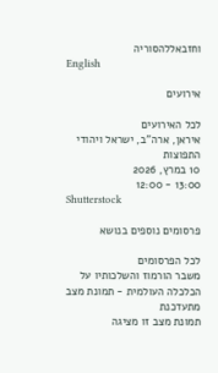וחזבאללהסוריה
English

אירועים

לכל האירועים
איראן, ארה"ב, ישראל ויהודי התפוצות
10 במרץ, 2026
13:00 - 12:00
Shutterstock

פרסומים נוספים בנושא

לכל הפרסומים
משבר הורמוז והשלכותיו על הכלכלה העולמית - תמונת מצב מתעדכנת
תמונת מצב זו מציגה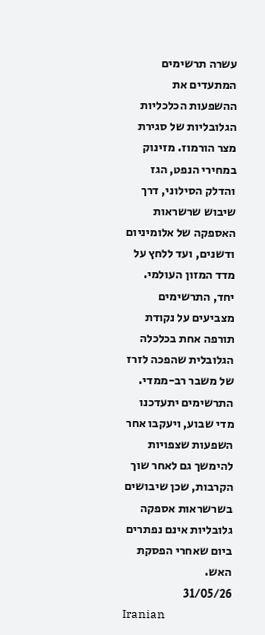עשרה תרשימים המתעדים את ההשפעות הכלכליות הגלובליות של סגירת מצר הורמוז. מזינוק במחירי הנפט, הגז והדלק הסילוני, דרך שיבוש שרשראות האספקה של אלומיניום ודשנים, ועד ללחץ על מדד המזון העולמי. יחד, התרשימים מצביעים על נקודת תורפה אחת בכלכלה הגלובלית שהפכה לזרז של משבר רב-ממדי. התרשימים יתעדכנו מדי שבוע, ויעקבו אחר השפעות שצפויות להימשך גם לאחר שוך הקרבות, שכן שיבושים בשרשראות אספקה גלובליות אינם נפתרים ביום שאחרי הפסקת האש.
31/05/26
Iranian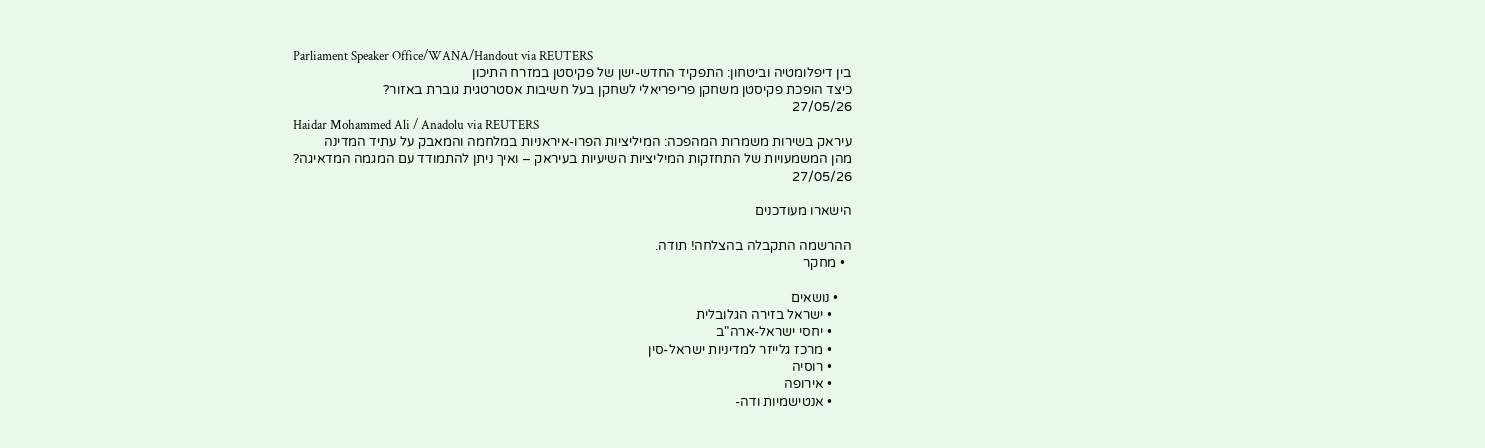Parliament Speaker Office/WANA/Handout via REUTERS
בין דיפלומטיה וביטחון: התפקיד החדש-ישן של פקיסטן במזרח התיכון
כיצד הופכת פקיסטן משחקן פריפריאלי לשחקן בעל חשיבות אסטרטגית גוברת באזור?
27/05/26
Haidar Mohammed Ali / Anadolu via REUTERS
עיראק בשירות משמרות המהפכה: המיליציות הפרו-איראניות במלחמה והמאבק על עתיד המדינה
מהן המשמעויות של התחזקות המיליציות השיעיות בעיראק – ואיך ניתן להתמודד עם המגמה המדאיגה?
27/05/26

הישארו מעודכנים

ההרשמה התקבלה בהצלחה! תודה.
  • מחקר

    • נושאים
      • ישראל בזירה הגלובלית
      • יחסי ישראל-ארה"ב
      • מרכז גלייזר למדיניות ישראל-סין
      • רוסיה
      • אירופה
      • אנטישמיות ודה-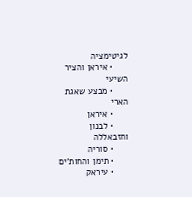לגיטימציה
      • איראן והציר השיעי
      • מבצע שאגת הארי
      • איראן
      • לבנון וחזבאללה
      • סוריה
      • תימן והחות'ים
      • עיראק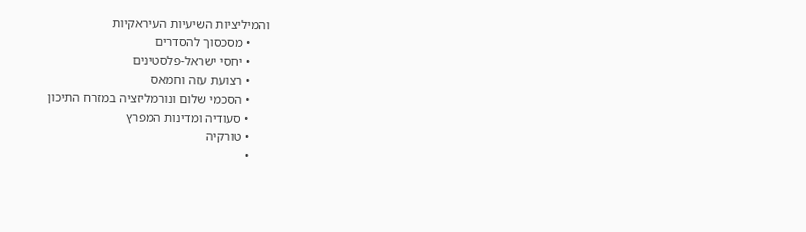והמיליציות השיעיות העיראקיות
      • מסכסוך להסדרים
      • יחסי ישראל-פלסטינים
      • רצועת עזה וחמאס
      • הסכמי שלום ונורמליזציה במזרח התיכון
      • סעודיה ומדינות המפרץ
      • טורקיה
      •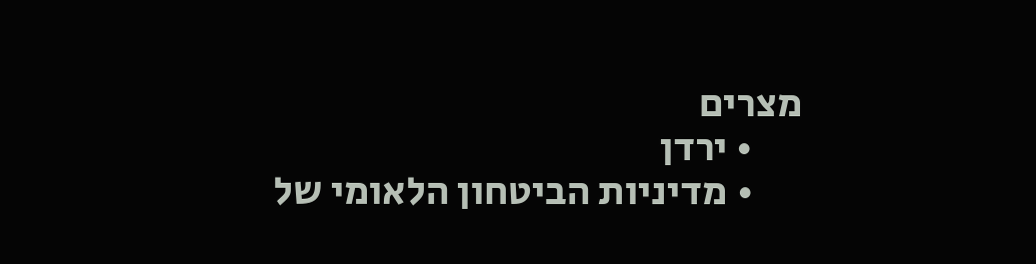מצרים
      • ירדן
      • מדיניות הביטחון הלאומי של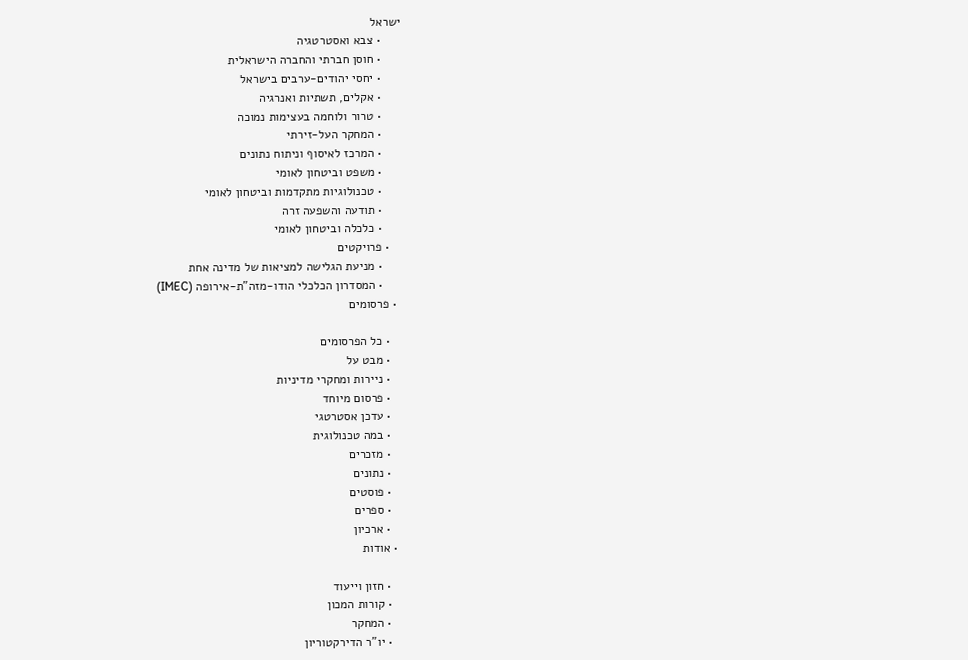ישראל
      • צבא ואסטרטגיה
      • חוסן חברתי והחברה הישראלית
      • יחסי יהודים-ערבים בישראל
      • אקלים, תשתיות ואנרגיה
      • טרור ולוחמה בעצימות נמוכה
      • המחקר העל-זירתי
      • המרכז לאיסוף וניתוח נתונים
      • משפט וביטחון לאומי
      • טכנולוגיות מתקדמות וביטחון לאומי
      • תודעה והשפעה זרה
      • כלכלה וביטחון לאומי
    • פרויקטים
      • מניעת הגלישה למציאות של מדינה אחת
      • המסדרון הכלכלי הודו-מזה"ת-אירופה (IMEC)
  • פרסומים

    • כל הפרסומים
    • מבט על
    • ניירות ומחקרי מדיניות
    • פרסום מיוחד
    • עדכן אסטרטגי
    • במה טכנולוגית
    • מזכרים
    • נתונים
    • פוסטים
    • ספרים
    • ארכיון
  • אודות

    • חזון וייעוד
    • קורות המכון
    • המחקר
    • יו"ר הדירקטוריון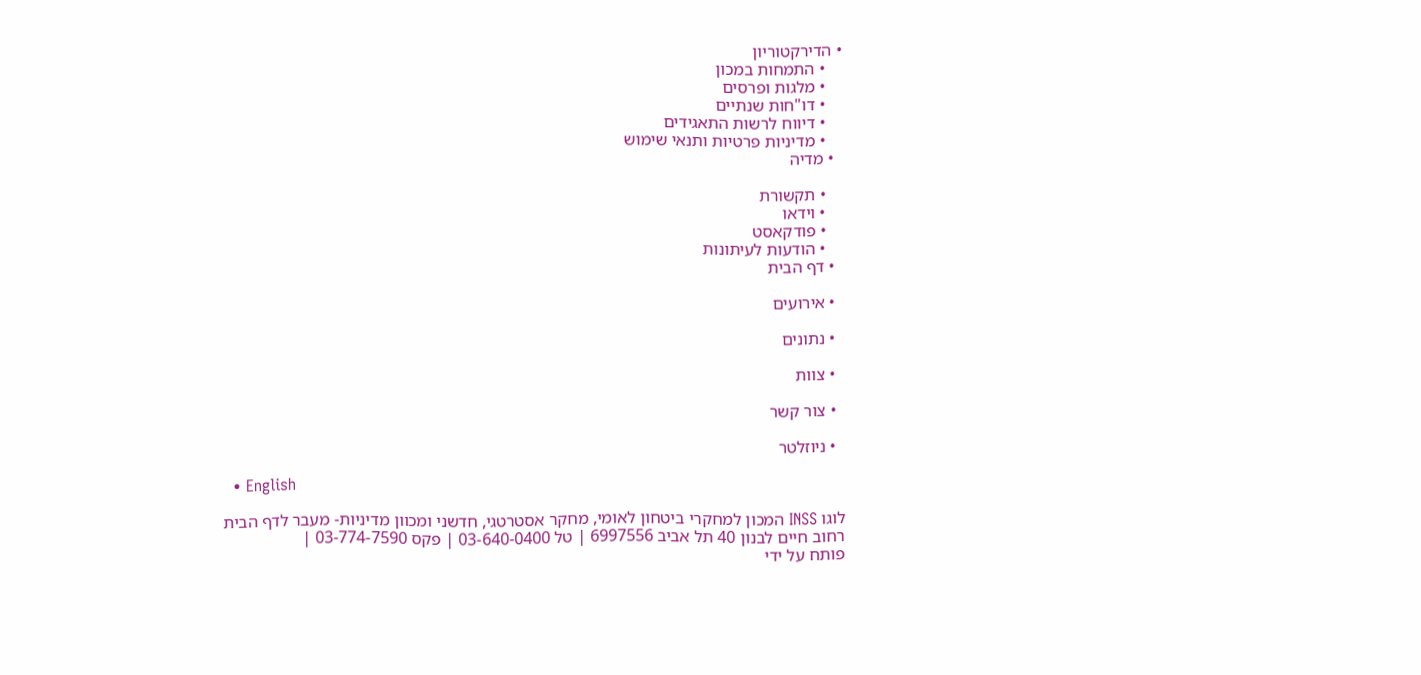• הדירקטוריון
    • התמחות במכון
    • מלגות ופרסים
    • דו"חות שנתיים
    • דיווח לרשות התאגידים
    • מדיניות פרטיות ותנאי שימוש
  • מדיה

    • תקשורת
    • וידאו
    • פודקאסט
    • הודעות לעיתונות
  • דף הבית

  • אירועים

  • נתונים

  • צוות

  • צור קשר

  • ניוזלטר

  • English

לוגו INSS המכון למחקרי ביטחון לאומי, מחקר אסטרטגי, חדשני ומכוון מדיניות- מעבר לדף הבית
רחוב חיים לבנון 40 תל אביב 6997556 | טל 03-640-0400 | פקס 03-774-7590 |
פותח על ידי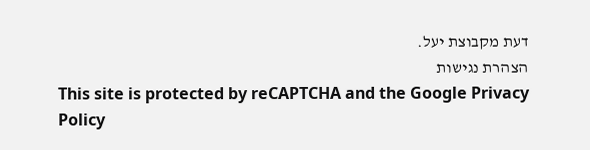דעת מקבוצת יעל.
הצהרת נגישות
This site is protected by reCAPTCHA and the Google Privacy Policy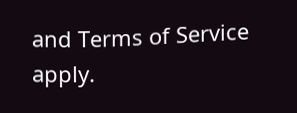and Terms of Service apply.